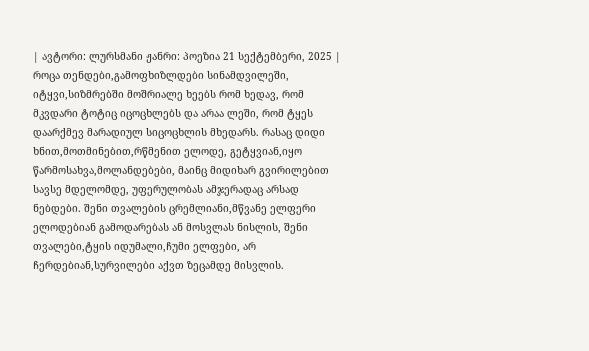| ავტორი: ლურსმანი ჟანრი: პოეზია 21 სექტემბერი, 2025 |
როცა თენდები,გამოფხიზლდები სინამდვილეში, იტყვი,სიზმრებში მოშრიალე ხეებს რომ ხედავ, რომ მკვდარი ტოტიც იცოცხლებს და არაა ლეში, რომ ტყეს დაარქმევ მარადიულ სიცოცხლის მხედარს. რასაც დიდი ხნით,მოთმინებით,რწმენით ელოდე, გეტყვიან,იყო წარმოსახვა,მოლანდებები, მაინც მიდიხარ გვირილებით სავსე მდელომდე, უფერულობას ამჯერადაც არსად ნებდები. შენი თვალების ცრემლიანი,მწვანე ელფერი ელოდებიან გამოდარებას ან მოსვლას ნისლის, შენი თვალები,ტყის იდუმალი,ჩუმი ელფები, არ ჩერდებიან,სურვილები აქვთ ზეცამდე მისვლის.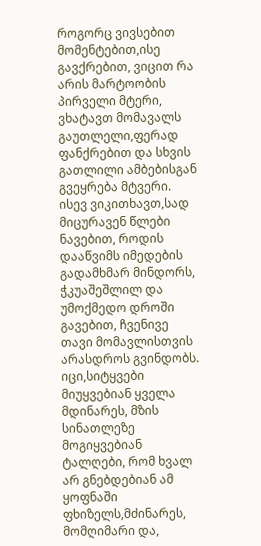როგორც ვივსებით მომენტებით,ისე გავქრებით, ვიცით რა არის მარტოობის პირველი მტერი, ვხატავთ მომავალს გაუთლელი,ფერად ფანქრებით და სხვის გათლილი ამბებისგან გვეყრება მტვერი. ისევ ვიკითხავთ,სად მიცურავენ წლები ნავებით, როდის დააწვიმს იმედების გადამხმარ მინდორს, ჭკუაშეშლილ და უმოქმედო დროში გავებით, ჩვენივე თავი მომავლისთვის არასდროს გვინდობს. იცი,სიტყვები მიუყვებიან ყველა მდინარეს, მზის სინათლეზე მოგიყვებიან ტალღები, რომ ხვალ არ გნებდებიან ამ ყოფნაში ფხიზელს,მძინარეს, მომღიმარი და,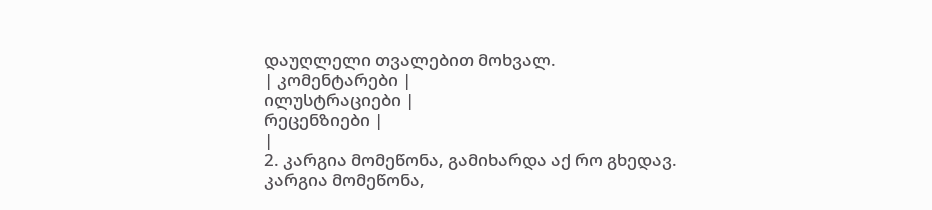დაუღლელი თვალებით მოხვალ.
| კომენტარები |
ილუსტრაციები |
რეცენზიები |
|
2. კარგია მომეწონა, გამიხარდა აქ რო გხედავ.
კარგია მომეწონა,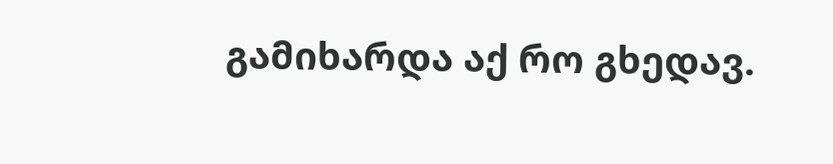გამიხარდა აქ რო გხედავ.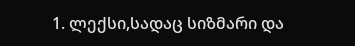1. ლექსი,სადაც სიზმარი და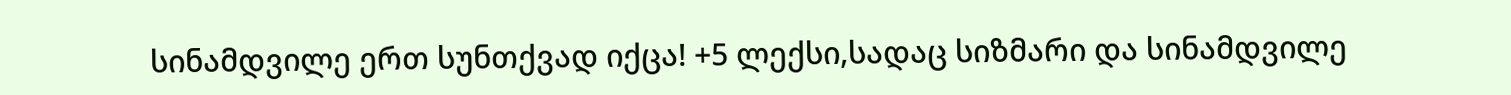სინამდვილე ერთ სუნთქვად იქცა! +5 ლექსი,სადაც სიზმარი და სინამდვილე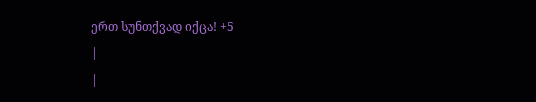ერთ სუნთქვად იქცა! +5
|
|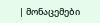| მონაცემები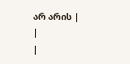არ არის |
|
|